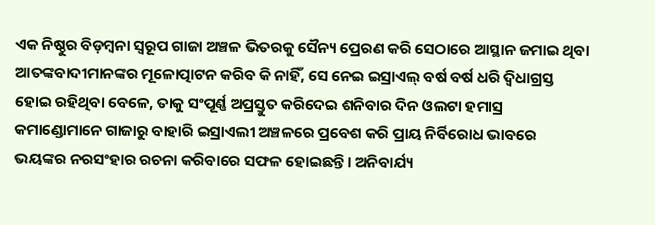ଏକ ନିଷ୍ଠୁର ବିଡ଼ମ୍ବନା ସ୍ବରୂପ ଗାଜା ଅଞ୍ଚଳ ଭିତରକୁ ସୈନ୍ୟ ପ୍ରେରଣ କରି ସେଠାରେ ଆସ୍ଥାନ ଜମାଇ ଥିବା ଆତଙ୍କବାଦୀମାନଙ୍କର ମୂଳୋତ୍ପାଟନ କରିବ କି ନାହିଁ, ସେ ନେଇ ଇସ୍ରାଏଲ୍ ବର୍ଷ ବର୍ଷ ଧରି ଦ୍ବିଧାଗ୍ରସ୍ତ ହୋଇ ରହିଥିବା ବେଳେ, ତାକୁ ସଂପୂର୍ଣ୍ଣ ଅପ୍ରସ୍ତୁତ କରିଦେଇ ଶନିବାର ଦିନ ଓଲଟା ହମାସ୍ର କମାଣ୍ଡୋମାନେ ଗାଜାରୁ ବାହାରି ଇସ୍ରାଏଲୀ ଅଞ୍ଚଳରେ ପ୍ରବେଶ କରି ପ୍ରାୟ ନିର୍ବିରୋଧ ଭାବରେ ଭୟଙ୍କର ନରସଂହାର ରଚନା କରିବାରେ ସଫଳ ହୋଇଛନ୍ତି। ଅନିବାର୍ଯ୍ୟ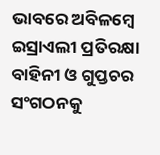ଭାବରେ ଅବିଳମ୍ବେ ଇସ୍ରାଏଲୀ ପ୍ରତିରକ୍ଷା ବାହିନୀ ଓ ଗୁପ୍ତଚର ସଂଗଠନକୁ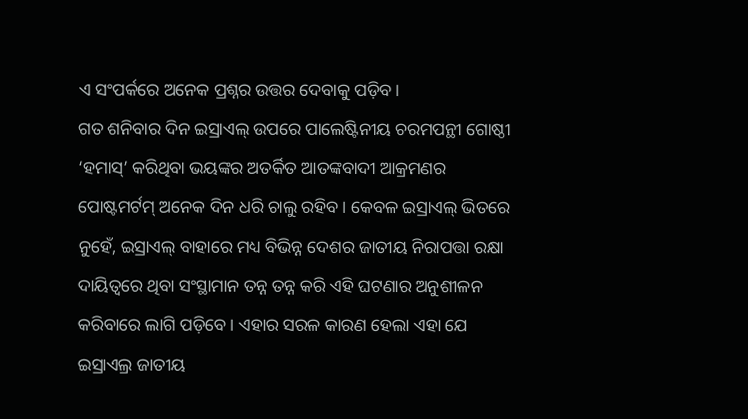ଏ ସଂପର୍କରେ ଅନେକ ପ୍ରଶ୍ନର ଉତ୍ତର ଦେବାକୁ ପଡ଼ିବ।
ଗତ ଶନିବାର ଦିନ ଇସ୍ରାଏଲ୍ ଉପରେ ପାଲେଷ୍ଟିନୀୟ ଚରମପନ୍ଥୀ ଗୋଷ୍ଠୀ ‘ହମାସ୍’ କରିଥିବା ଭୟଙ୍କର ଅତର୍କିତ ଆତଙ୍କବାଦୀ ଆକ୍ରମଣର ପୋଷ୍ଟମର୍ଟମ୍ ଅନେକ ଦିନ ଧରି ଚାଲୁ ରହିବ। କେବଳ ଇସ୍ରାଏଲ୍ ଭିତରେ ନୁହେଁ, ଇସ୍ରାଏଲ୍ ବାହାରେ ମଧ୍ୟ ବିଭିନ୍ନ ଦେଶର ଜାତୀୟ ନିରାପତ୍ତା ରକ୍ଷା ଦାୟିତ୍ବରେ ଥିବା ସଂସ୍ଥାମାନ ତନ୍ନ ତନ୍ନ କରି ଏହି ଘଟଣାର ଅନୁଶୀଳନ କରିବାରେ ଲାଗି ପଡ଼ିବେ। ଏହାର ସରଳ କାରଣ ହେଲା ଏହା ଯେ ଇସ୍ରାଏଲ୍ର ଜାତୀୟ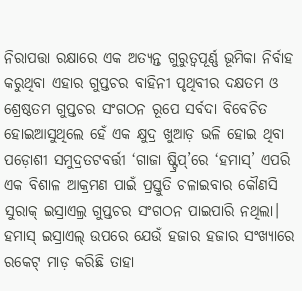ନିରାପତ୍ତା ରକ୍ଷାରେ ଏକ ଅତ୍ୟନ୍ତ ଗୁରୁତ୍ବପୂର୍ଣ୍ଣ ଭୂମିକା ନିର୍ବାହ କରୁଥିବା ଏହାର ଗୁପ୍ତଚର ବାହିନୀ ପୃଥିବୀର ଦକ୍ଷତମ ଓ ଶ୍ରେଷ୍ଠତମ ଗୁପ୍ତଚର ସଂଗଠନ ରୂପେ ସର୍ବଦା ବିବେଚିତ ହୋଇଆସୁଥିଲେ ହେଁ ଏକ କ୍ଷୁଦ୍ର ଖୁଆଡ଼ ଭଳି ହୋଇ ଥିବା ପଡ଼ୋଶୀ ସମୁଦ୍ରତଟବର୍ତ୍ତୀ ‘ଗାଜା ଷ୍ଟ୍ରିପ୍’ରେ ‘ହମାସ୍’ ଏପରି ଏକ ବିଶାଳ ଆକ୍ରମଣ ପାଇଁ ପ୍ରସ୍ତୁତି ଚଳାଇବାର କୌଣସି ସୁରାକ୍ ଇସ୍ରାଏଲ୍ର ଗୁପ୍ତଚର ସଂଗଠନ ପାଇପାରି ନଥିଲା।
ହମାସ୍ ଇସ୍ରାଏଲ୍ ଉପରେ ଯେଉଁ ହଜାର ହଜାର ସଂଖ୍ୟାରେ ରକେଟ୍ ମାଡ଼ କରିଛି ତାହା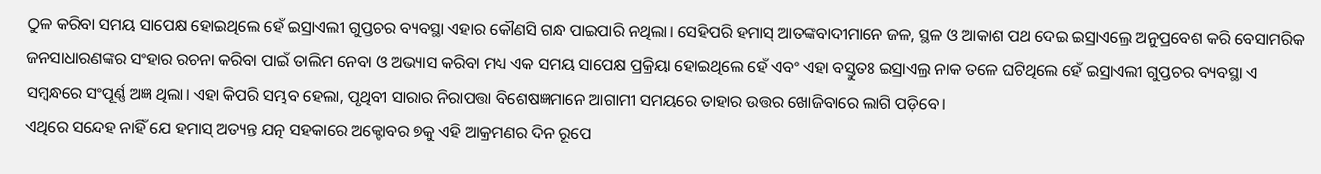ଠୁଳ କରିବା ସମୟ ସାପେକ୍ଷ ହୋଇଥିଲେ ହେଁ ଇସ୍ରାଏଲୀ ଗୁପ୍ତଚର ବ୍ୟବସ୍ଥା ଏହାର କୌଣସି ଗନ୍ଧ ପାଇପାରି ନଥିଲା। ସେହିପରି ହମାସ୍ ଆତଙ୍କବାଦୀମାନେ ଜଳ, ସ୍ଥଳ ଓ ଆକାଶ ପଥ ଦେଇ ଇସ୍ରାଏଲ୍ରେ ଅନୁପ୍ରବେଶ କରି ବେସାମରିକ ଜନସାଧାରଣଙ୍କର ସଂହାର ରଚନା କରିବା ପାଇଁ ତାଲିମ ନେବା ଓ ଅଭ୍ୟାସ କରିବା ମଧ୍ୟ ଏକ ସମୟ ସାପେକ୍ଷ ପ୍ରକ୍ରିୟା ହୋଇଥିଲେ ହେଁ ଏବଂ ଏହା ବସ୍ତୁତଃ ଇସ୍ରାଏଲ୍ର ନାକ ତଳେ ଘଟିଥିଲେ ହେଁ ଇସ୍ରାଏଲୀ ଗୁପ୍ତଚର ବ୍ୟବସ୍ଥା ଏ ସମ୍ବନ୍ଧରେ ସଂପୂର୍ଣ୍ଣ ଅଜ୍ଞ ଥିଲା। ଏହା କିପରି ସମ୍ଭବ ହେଲା, ପୃଥିବୀ ସାରାର ନିରାପତ୍ତା ବିଶେଷଜ୍ଞମାନେ ଆଗାମୀ ସମୟରେ ତାହାର ଉତ୍ତର ଖୋଜିବାରେ ଲାଗି ପଡ଼ିବେ।
ଏଥିରେ ସନ୍ଦେହ ନାହିଁ ଯେ ହମାସ୍ ଅତ୍ୟନ୍ତ ଯତ୍ନ ସହକାରେ ଅକ୍ଟୋବର ୭କୁ ଏହି ଆକ୍ରମଣର ଦିନ ରୂପେ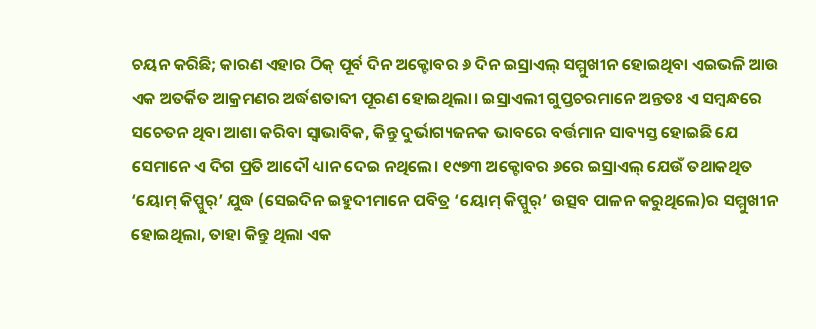ଚୟନ କରିଛି; କାରଣ ଏହାର ଠିକ୍ ପୂର୍ବ ଦିନ ଅକ୍ଟୋବର ୬ ଦିନ ଇସ୍ରାଏଲ୍ ସମ୍ମୁଖୀନ ହୋଇଥିବା ଏଇଭଳି ଆଉ ଏକ ଅତର୍କିତ ଆକ୍ରମଣର ଅର୍ଦ୍ଧଶତାବ୍ଦୀ ପୂରଣ ହୋଇଥିଲା। ଇସ୍ରାଏଲୀ ଗୁପ୍ତଚରମାନେ ଅନ୍ତତଃ ଏ ସମ୍ବନ୍ଧରେ ସଚେତନ ଥିବା ଆଶା କରିବା ସ୍ବାଭାବିକ, କିନ୍ତୁ ଦୁର୍ଭାଗ୍ୟଜନକ ଭାବରେ ବର୍ତ୍ତମାନ ସାବ୍ୟସ୍ତ ହୋଇଛି ଯେ ସେମାନେ ଏ ଦିଗ ପ୍ରତି ଆଦୌ ଧ୍ୟାନ ଦେଇ ନଥିଲେ। ୧୯୭୩ ଅକ୍ଟୋବର ୬ରେ ଇସ୍ରାଏଲ୍ ଯେଉଁ ତଥାକଥିତ ‘ୟୋମ୍ କିପ୍ପୁର୍’ ଯୁଦ୍ଧ (ସେଇଦିନ ଇହୁଦୀମାନେ ପବିତ୍ର ‘ୟୋମ୍ କିପ୍ପୁର୍’ ଉତ୍ସବ ପାଳନ କରୁଥିଲେ)ର ସମ୍ମୁଖୀନ ହୋଇଥିଲା, ତାହା କିନ୍ତୁ ଥିଲା ଏକ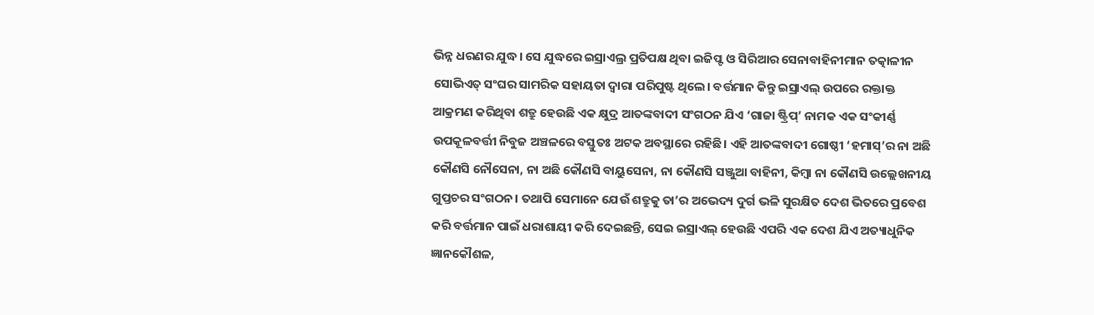ଭିନ୍ନ ଧରଣର ଯୁଦ୍ଧ। ସେ ଯୁଦ୍ଧରେ ଇସ୍ରାଏଲ୍ର ପ୍ରତିପକ୍ଷ ଥିବା ଇଜିପ୍ଟ ଓ ସିରିଆର ସେନାବାହିନୀମାନ ତତ୍କାଳୀନ ସୋଭିଏତ୍ ସଂଘର ସାମରିକ ସହାୟତା ଦ୍ବାରା ପରିପୁଷ୍ଟ ଥିଲେ। ବର୍ତ୍ତମାନ କିନ୍ତୁ ଇସ୍ରାଏଲ୍ ଉପରେ ରକ୍ତାକ୍ତ ଆକ୍ରମଣ କରିଥିବା ଶତ୍ରୁ ହେଉଛି ଏକ କ୍ଷୁଦ୍ର ଆତଙ୍କବାଦୀ ସଂଗଠନ ଯିଏ ‘ଗାଜା ଷ୍ଟ୍ରିପ୍’ ନାମକ ଏକ ସଂକୀର୍ଣ୍ଣ ଉପକୂଳବର୍ତ୍ତୀ ନିବୁଜ ଅଞ୍ଚଳରେ ବସ୍ତୁତଃ ଅଟକ ଅବସ୍ଥାରେ ରହିଛି। ଏହି ଆତଙ୍କବାଦୀ ଗୋଷ୍ଠୀ ‘ହମାସ୍’ର ନା ଅଛି କୌଣସି ନୌସେନା, ନା ଅଛି କୌଣସି ବାୟୁସେନା, ନା କୌଣସି ସଞ୍ଜୁଆ ବାହିନୀ, କିମ୍ବା ନା କୌଣସି ଉଲ୍ଲେଖନୀୟ ଗୁପ୍ତଚର ସଂଗଠନ। ତଥାପି ସେମାନେ ଯେଉଁ ଶତ୍ରୁକୁ ତା’ର ଅଭେଦ୍ୟ ଦୁର୍ଗ ଭଳି ସୁରକ୍ଷିତ ଦେଶ ଭିତରେ ପ୍ରବେଶ କରି ବର୍ତ୍ତମାନ ପାଇଁ ଧରାଶାୟୀ କରି ଦେଇଛନ୍ତି, ସେଇ ଇସ୍ରାଏଲ୍ ହେଉଛି ଏପରି ଏକ ଦେଶ ଯିଏ ଅତ୍ୟାଧୁନିକ ଜ୍ଞାନକୌଶଳ,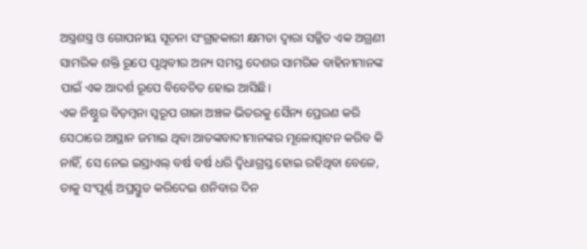ଅସ୍ତ୍ରଶସ୍ତ୍ର ଓ ଗୋପନୀୟ ସୂଚନା ସଂଗ୍ରହକାରୀ କ୍ଷମତା ଦ୍ବାରା ସଜ୍ଜିତ ଏକ ଅଗ୍ରଣୀ ସାମରିକ ଶକ୍ତି ରୂପେ ପୃଥିବୀର ଅନ୍ୟ ସମସ୍ତ ଦେଶର ସାମରିକ ବାହିନୀମାନଙ୍କ ପାଇଁ ଏକ ଆଦର୍ଶ ରୂପେ ବିବେଚିତ ହୋଇ ଆସିଛି।
ଏକ ନିଷ୍ଠୁର ବିଡ଼ମ୍ବନା ସ୍ବରୂପ ଗାଜା ଅଞ୍ଚଳ ଭିତରକୁ ସୈନ୍ୟ ପ୍ରେରଣ କରି ସେଠାରେ ଆସ୍ଥାନ ଜମାଇ ଥିବା ଆତଙ୍କବାଦୀମାନଙ୍କର ମୂଳୋତ୍ପାଟନ କରିବ କି ନାହିଁ, ସେ ନେଇ ଇସ୍ରାଏଲ୍ ବର୍ଷ ବର୍ଷ ଧରି ଦ୍ବିଧାଗ୍ରସ୍ତ ହୋଇ ରହିଥିବା ବେଳେ, ତାକୁ ସଂପୂର୍ଣ୍ଣ ଅପ୍ରସ୍ତୁତ କରିଦେଇ ଶନିବାର ଦିନ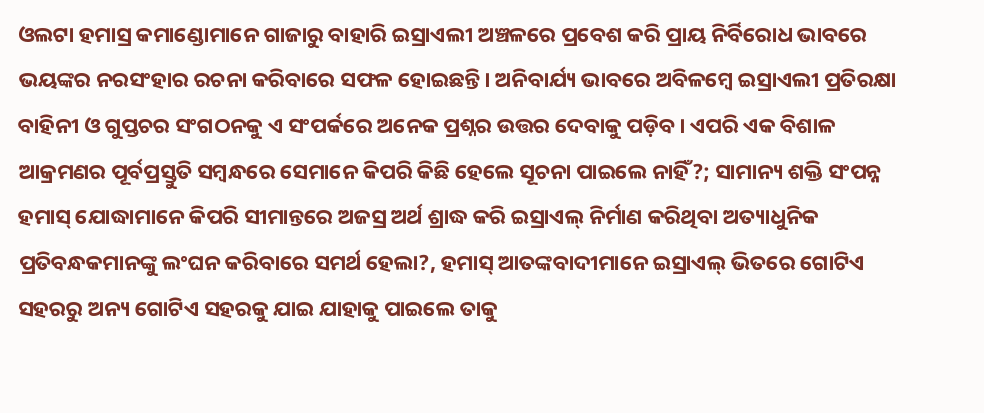ଓଲଟା ହମାସ୍ର କମାଣ୍ଡୋମାନେ ଗାଜାରୁ ବାହାରି ଇସ୍ରାଏଲୀ ଅଞ୍ଚଳରେ ପ୍ରବେଶ କରି ପ୍ରାୟ ନିର୍ବିରୋଧ ଭାବରେ ଭୟଙ୍କର ନରସଂହାର ରଚନା କରିବାରେ ସଫଳ ହୋଇଛନ୍ତି। ଅନିବାର୍ଯ୍ୟ ଭାବରେ ଅବିଳମ୍ବେ ଇସ୍ରାଏଲୀ ପ୍ରତିରକ୍ଷା ବାହିନୀ ଓ ଗୁପ୍ତଚର ସଂଗଠନକୁ ଏ ସଂପର୍କରେ ଅନେକ ପ୍ରଶ୍ନର ଉତ୍ତର ଦେବାକୁ ପଡ଼ିବ। ଏପରି ଏକ ବିଶାଳ ଆକ୍ରମଣର ପୂର୍ବପ୍ରସ୍ତୁତି ସମ୍ବନ୍ଧରେ ସେମାନେ କିପରି କିଛି ହେଲେ ସୂଚନା ପାଇଲେ ନାହିଁ?; ସାମାନ୍ୟ ଶକ୍ତି ସଂପନ୍ନ ହମାସ୍ ଯୋଦ୍ଧାମାନେ କିପରି ସୀମାନ୍ତରେ ଅଜସ୍ର ଅର୍ଥ ଶ୍ରାଦ୍ଧ କରି ଇସ୍ରାଏଲ୍ ନିର୍ମାଣ କରିଥିବା ଅତ୍ୟାଧୁନିକ ପ୍ରତିବନ୍ଧକମାନଙ୍କୁ ଲଂଘନ କରିବାରେ ସମର୍ଥ ହେଲା?, ହମାସ୍ ଆତଙ୍କବାଦୀମାନେ ଇସ୍ରାଏଲ୍ ଭିତରେ ଗୋଟିଏ ସହରରୁ ଅନ୍ୟ ଗୋଟିଏ ସହରକୁ ଯାଇ ଯାହାକୁ ପାଇଲେ ତାକୁ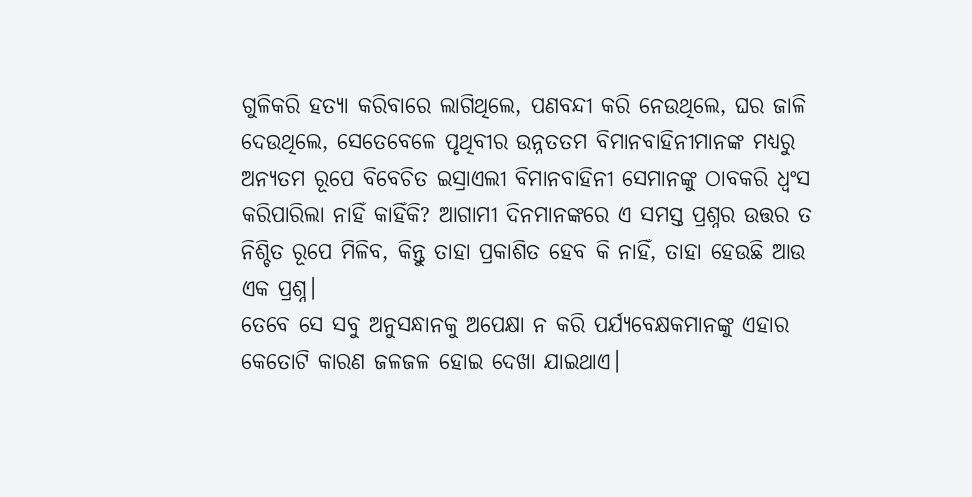ଗୁଳିକରି ହତ୍ୟା କରିବାରେ ଲାଗିଥିଲେ, ପଣବନ୍ଦୀ କରି ନେଉଥିଲେ, ଘର ଜାଳି ଦେଉଥିଲେ, ସେତେବେଳେ ପୃଥିବୀର ଉନ୍ନତତମ ବିମାନବାହିନୀମାନଙ୍କ ମଧ୍ୟରୁ ଅନ୍ୟତମ ରୂପେ ବିବେଚିତ ଇସ୍ରାଏଲୀ ବିମାନବାହିନୀ ସେମାନଙ୍କୁ ଠାବକରି ଧ୍ବଂସ କରିପାରିଲା ନାହିଁ କାହିଁକି? ଆଗାମୀ ଦିନମାନଙ୍କରେ ଏ ସମସ୍ତ ପ୍ରଶ୍ନର ଉତ୍ତର ତ ନିଶ୍ଚିତ ରୂପେ ମିଳିବ, କିନ୍ତୁ ତାହା ପ୍ରକାଶିତ ହେବ କି ନାହିଁ, ତାହା ହେଉଛି ଆଉ ଏକ ପ୍ରଶ୍ନ।
ତେବେ ସେ ସବୁ ଅନୁସନ୍ଧାନକୁ ଅପେକ୍ଷା ନ କରି ପର୍ଯ୍ୟବେକ୍ଷକମାନଙ୍କୁ ଏହାର କେତୋଟି କାରଣ ଜଳଜଳ ହୋଇ ଦେଖା ଯାଇଥାଏ।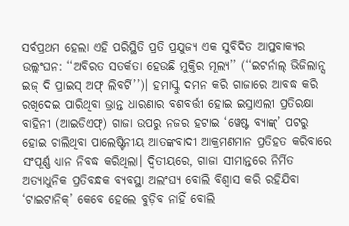ସର୍ବପ୍ରଥମ ହେଲା ଏହି ପରିସ୍ଥିତି ପ୍ରତି ପ୍ରଯୁଜ୍ୟ ଏକ ସୁବିଦିତ ଆପ୍ତବାକ୍ୟର ଉଲ୍ଲଂଘନ: ‘‘ଅବିରତ ସତର୍କତା ହେଉଛି ମୁକ୍ତିର ମୂଲ୍ୟ’’ (‘‘ଇଟର୍ନାଲ୍ ଭିଜିଲାନ୍ସ ଇଜ୍ ଦି ପ୍ରାଇସ୍ ଅଫ୍ ଲିବର୍ଟି’’)। ହମାସ୍କୁ ଦମନ କରି ଗାଜାରେ ଆବଦ୍ଧ କରି ରଖିଦେଇ ପାରିଥିବା ଭ୍ରାନ୍ତ ଧାରଣାର ବଶବର୍ତ୍ତୀ ହୋଇ ଇସ୍ରାଏଲୀ ପ୍ରତିରକ୍ଷା ବାହିନୀ (ଆଇଡିଏଫ୍) ଗାଜା ଉପରୁ ନଜର ହଟାଇ ‘ୱେଷ୍ଟ ବ୍ୟାଙ୍କ୍’ ପଟରୁ ହୋଇ ଚାଲିଥିବା ପାଲେଷ୍ଟିନୀୟ ଆତଙ୍କବାଦୀ ଆକ୍ରମଣମାନ ପ୍ରତିହତ କରିବାରେ ସଂପୂର୍ଣ୍ଣ ଧ୍ୟାନ ନିବଦ୍ଧ କରିଥିଲା। ଦ୍ବିତୀୟରେ, ଗାଜା ସୀମାନ୍ତରେ ନିର୍ମିତ ଅତ୍ୟାଧୁନିକ ପ୍ରତିବନ୍ଧକ ବ୍ୟବସ୍ଥା ଅଲଂଘ୍ୟ ବୋଲି ବିଶ୍ବାସ କରି ରହିଯିବା ‘ଟାଇଟାନିକ୍’ କେବେ ହେଲେ ବୁଡ଼ିବ ନାହିଁ ବୋଲି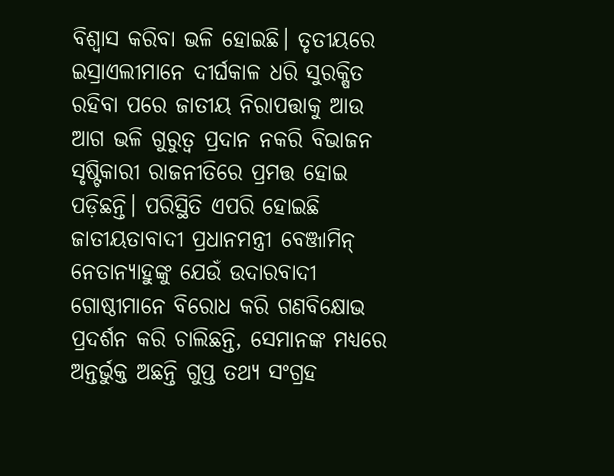ବିଶ୍ବାସ କରିବା ଭଳି ହୋଇଛି। ତୃତୀୟରେ ଇସ୍ରାଏଲୀମାନେ ଦୀର୍ଘକାଳ ଧରି ସୁରକ୍ଷିତ ରହିବା ପରେ ଜାତୀୟ ନିରାପତ୍ତାକୁ ଆଉ ଆଗ ଭଳି ଗୁରୁତ୍ବ ପ୍ରଦାନ ନକରି ବିଭାଜନ ସୃଷ୍ଟିକାରୀ ରାଜନୀତିରେ ପ୍ରମତ୍ତ ହୋଇ ପଡ଼ିଛନ୍ତି। ପରିସ୍ଥିତି ଏପରି ହୋଇଛି ଜାତୀୟତାବାଦୀ ପ୍ରଧାନମନ୍ତ୍ରୀ ବେଞ୍ଜାମିନ୍ ନେତାନ୍ୟାହୁଙ୍କୁ ଯେଉଁ ଉଦାରବାଦୀ ଗୋଷ୍ଠୀମାନେ ବିରୋଧ କରି ଗଣବିକ୍ଷୋଭ ପ୍ରଦର୍ଶନ କରି ଚାଲିଛନ୍ତି, ସେମାନଙ୍କ ମଧ୍ୟରେ ଅନ୍ତର୍ଭୁକ୍ତ ଅଛନ୍ତି ଗୁପ୍ତ ତଥ୍ୟ ସଂଗ୍ରହ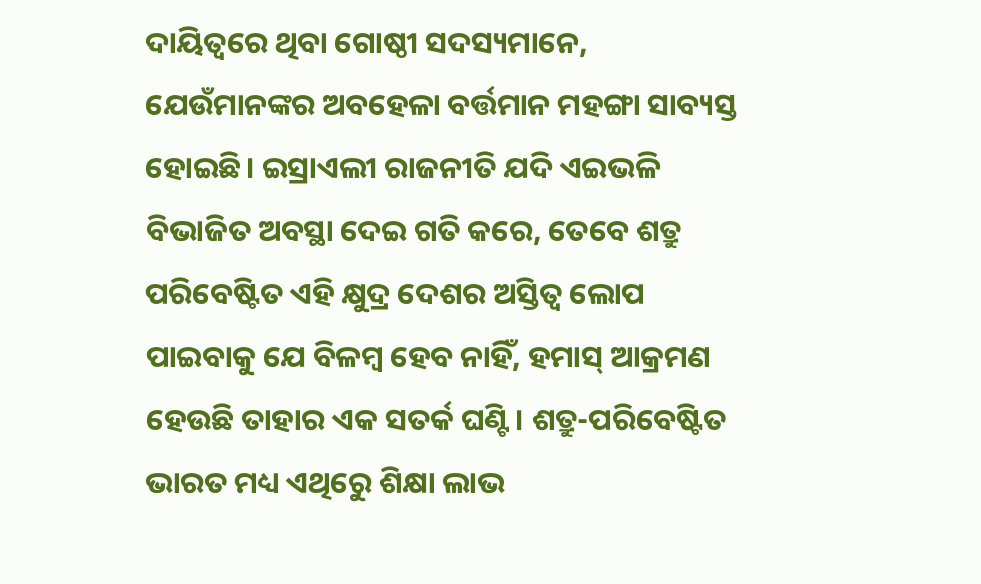ଦାୟିତ୍ବରେ ଥିବା ଗୋଷ୍ଠୀ ସଦସ୍ୟମାନେ, ଯେଉଁମାନଙ୍କର ଅବହେଳା ବର୍ତ୍ତମାନ ମହଙ୍ଗା ସାବ୍ୟସ୍ତ ହୋଇଛି। ଇସ୍ରାଏଲୀ ରାଜନୀତି ଯଦି ଏଇଭଳି ବିଭାଜିତ ଅବସ୍ଥା ଦେଇ ଗତି କରେ, ତେବେ ଶତ୍ରୁ ପରିବେଷ୍ଟିତ ଏହି କ୍ଷୁଦ୍ର ଦେଶର ଅସ୍ତିତ୍ବ ଲୋପ ପାଇବାକୁ ଯେ ବିଳମ୍ବ ହେବ ନାହିଁ, ହମାସ୍ ଆକ୍ରମଣ ହେଉଛି ତାହାର ଏକ ସତର୍କ ଘଣ୍ଟି। ଶତ୍ରୁ-ପରିବେଷ୍ଟିତ ଭାରତ ମଧ୍ୟ ଏଥିରେୁ ଶିକ୍ଷା ଲାଭ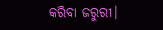କରିବା ଜରୁରୀ।